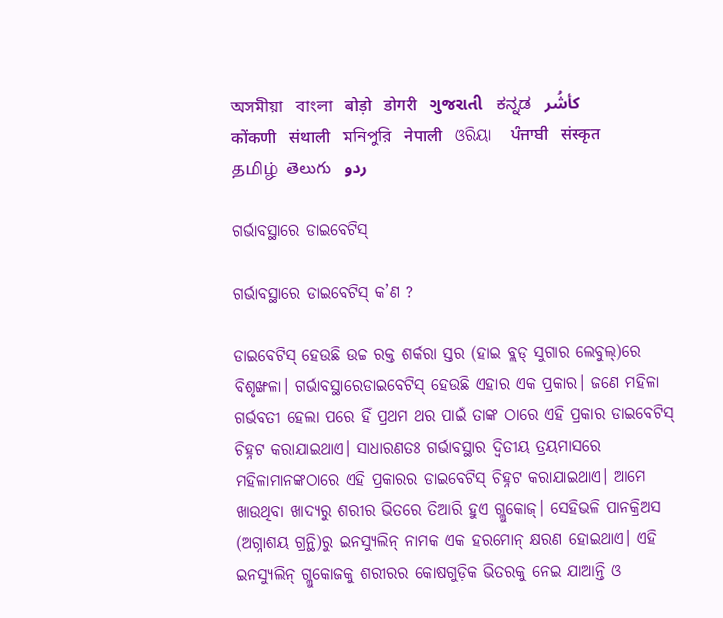অসমীয়া   বাংলা   बोड़ो   डोगरी   ગુજરાતી   ಕನ್ನಡ   كأشُر   कोंकणी   संथाली   মনিপুরি   नेपाली   ଓରିୟା   ਪੰਜਾਬੀ   संस्कृत   தமிழ்  తెలుగు   ردو

ଗର୍ଭାବସ୍ଥାରେ ଡାଇବେଟିସ୍

ଗର୍ଭାବସ୍ଥାରେ ଡାଇବେଟିସ୍ କ’ଣ ?

ଡାଇବେଟିସ୍ ହେଉଛି ଉଚ୍ଚ ରକ୍ତ ଶର୍କରା ସ୍ତର (ହାଇ ବ୍ଲଡ୍ ସୁଗାର ଲେବୁଲ୍)ରେ ବିଶୃଙ୍ଖଳା। ଗର୍ଭାବସ୍ଥାରେଡାଇବେଟିସ୍ ହେଉଛି ଏହାର ଏକ ପ୍ରକାର। ଜଣେ ମହିଳା ଗର୍ଭବତୀ ହେଲା ପରେ ହିଁ ପ୍ରଥମ ଥର ପାଇଁ ତାଙ୍କ ଠାରେ ଏହି ପ୍ରକାର ଡାଇବେଟିସ୍ ଚିହ୍ନଟ କରାଯାଇଥାଏ। ସାଧାରଣତଃ ଗର୍ଭାବସ୍ଥାର ଦ୍ୱିତୀୟ ତ୍ରୟମାସରେ ମହିଳାମାନଙ୍କଠାରେ ଏହି ପ୍ରକାରର ଡାଇବେଟିସ୍ ଚିହ୍ନଟ କରାଯାଇଥାଏ। ଆମେ ଖାଉଥିବା ଖାଦ୍ୟରୁ ଶରୀର ଭିତରେ ତିଆରି ହୁଏ ଗ୍ଲୁକୋଜ୍। ସେହିଭଳି ପାନକ୍ରିଅସ (ଅଗ୍ନାଶୟ ଗ୍ରନ୍ଥି)ରୁ ଇନସ୍ୟୁଲିନ୍ ନାମକ ଏକ ହରମୋନ୍ କ୍ଷରଣ ହୋଇଥାଏ। ଏହି ଇନସ୍ୟୁଲିନ୍ ଗ୍ଲୁକୋଜକୁ ଶରୀରର କୋଷଗୁଡ଼ିକ ଭିତରକୁ ନେଇ ଯାଆନ୍ତି ଓ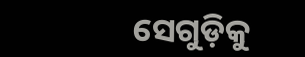ସେଗୁଡ଼ିକୁ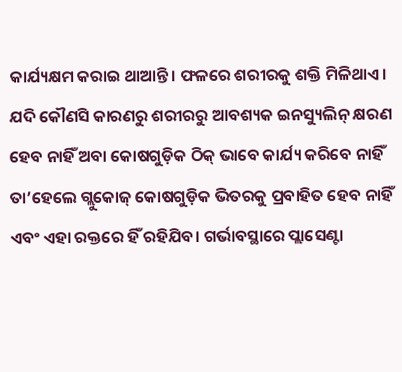କାର୍ଯ୍ୟକ୍ଷମ କରାଇ ଥାଆନ୍ତି। ଫଳରେ ଶରୀରକୁ ଶକ୍ତି ମିଳିଥାଏ। ଯଦି କୌଣସି କାରଣରୁ ଶରୀରରୁ ଆବଶ୍ୟକ ଇନସ୍ୟୁଲିନ୍ କ୍ଷରଣ ହେବ ନାହିଁ ଅବା କୋଷଗୁଡ଼ିକ ଠିକ୍ ଭାବେ କାର୍ଯ୍ୟ କରିବେ ନାହିଁ ତା’ହେଲେ ଗ୍ଲୁକୋଜ୍ କୋଷଗୁଡ଼ିକ ଭିତରକୁ ପ୍ରବାହିତ ହେବ ନାହିଁ ଏବଂ ଏହା ରକ୍ତରେ ହିଁ ରହିଯିବ। ଗର୍ଭାବସ୍ଥାରେ ପ୍ଲାସେଣ୍ଟା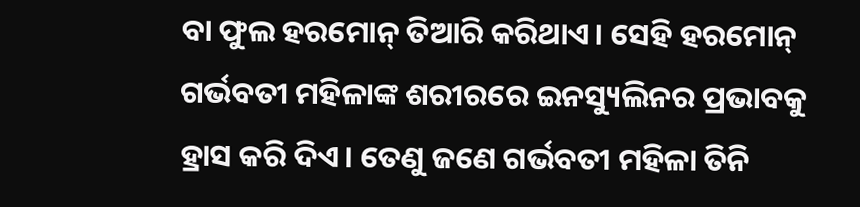ବା ଫୁଲ ହରମୋନ୍ ତିଆରି କରିଥାଏ। ସେହି ହରମୋନ୍ ଗର୍ଭବତୀ ମହିଳାଙ୍କ ଶରୀରରେ ଇନସ୍ୟୁଲିନର ପ୍ରଭାବକୁ ହ୍ରାସ କରି ଦିଏ। ତେଣୁ ଜଣେ ଗର୍ଭବତୀ ମହିଳା ତିନି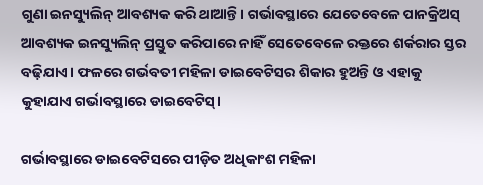ଗୁଣା ଇନସ୍ୟୁଲିନ୍ ଆବଶ୍ୟକ କରି ଥାଆନ୍ତି। ଗର୍ଭାବସ୍ଥାରେ ଯେତେବେଳେ ପାନକ୍ରିଅସ୍ ଆବଶ୍ୟକ ଇନସ୍ୟୁଲିନ୍ ପ୍ରସ୍ତୁତ କରିପାରେ ନାହିଁ ସେତେବେଳେ ରକ୍ତରେ ଶର୍କରାର ସ୍ତର ବଢ଼ିଯାଏ। ଫଳରେ ଗର୍ଭବତୀ ମହିଳା ଡାଇବେଟିସର ଶିକାର ହୁଅନ୍ତି ଓ ଏହାକୁ କୁହାଯାଏ ଗର୍ଭାବସ୍ଥାରେ ଡାଇବେଟିସ୍।

ଗର୍ଭାବସ୍ଥାରେ ଡାଇବେଟିସରେ ପୀଡ଼ିତ ଅଧିକାଂଶ ମହିଳା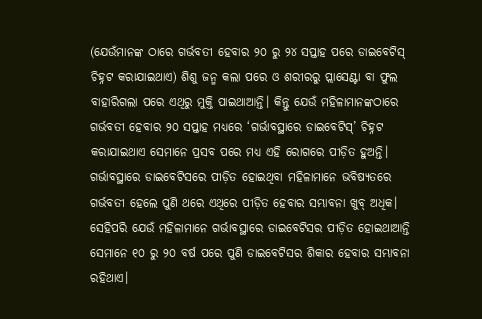(ଯେଉଁମାନଙ୍କ ଠାରେ ଗର୍ଭବତୀ ହେବାର ୨୦ ରୁ ୨୪ ସପ୍ତାହ ପରେ ଡାଇବେଟିସ୍ ଚିହ୍ନଟ କରାଯାଇଥାଏ) ଶିଶୁ ଜନ୍ମ କଲା ପରେ ଓ ଶରୀରରୁ ପ୍ଲାସେଣ୍ଟା ବା ଫୁଲ ବାହାରିଗଲା ପରେ ଏଥିରୁ ମୁକ୍ତି ପାଇଥାଆନ୍ତି। କିନ୍ତୁ ଯେଉଁ ମହିଳାମାନଙ୍କଠାରେ ଗର୍ଭବତୀ ହେବାର ୨୦ ସପ୍ତାହ ମଧ୍ୟରେ ‘ଗର୍ଭାବସ୍ଥାରେ ଡାଇବେଟିସ୍’ ଚିହ୍ନଟ କରାଯାଇଥାଏ ସେମାନେ ପ୍ରସବ ପରେ ମଧ୍ୟ ଏହି ରୋଗରେ ପୀଡ଼ିତ ହୁଅନ୍ତି। ଗର୍ଭାବସ୍ଥାରେ ଡାଇବେଟିସରେ ପୀଡ଼ିତ ହୋଇଥିବା ମହିଳାମାନେ ଭବିଷ୍ୟତରେ ଗର୍ଭବତୀ ହେଲେ ପୁଣି ଥରେ ଏଥିରେ ପୀଡ଼ିତ ହେବାର ସମ୍ଭାବନା ଖୁବ୍ ଅଧିକ। ସେହିପରି ଯେଉଁ ମହିଳାମାନେ ଗର୍ଭାବସ୍ଥାରେ ଡାଇବେଟିସର ପୀଡ଼ିତ ହୋଇଥାଆନ୍ତି ସେମାନେ ୧୦ ରୁ ୨୦ ବର୍ଷ ପରେ ପୁଣି ଡାଇବେଟିସର ଶିକାର ହେବାର ସମ୍ଭାବନା ରହିଥାଏ।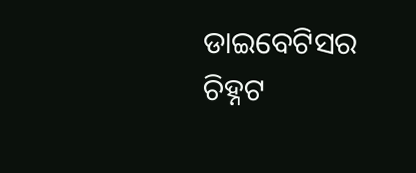ଡାଇବେଟିସର ଚିହ୍ନଟ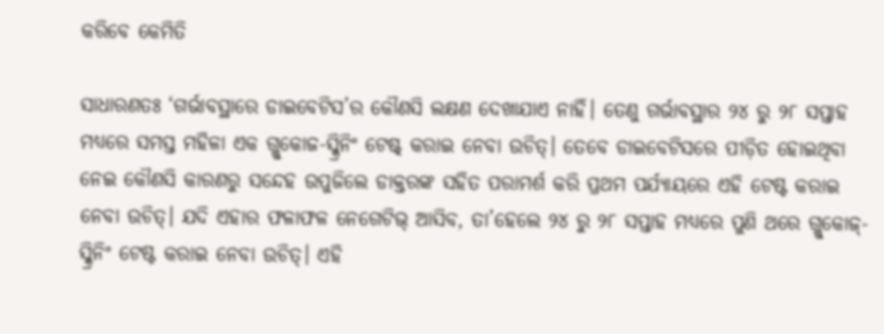କରିବେ କେମିତି

ସାଧାରଣତଃ ‘ଗର୍ଭାବସ୍ଥାରେ ଡାଇବେଟିସ’ର କୌଣସି ଲକ୍ଷଣ ଦେଖାଯାଏ ନାହିଁ। ତେଣୁ ଗର୍ଭାବସ୍ଥାର ୨୪ ରୁ ୨୮ ସପ୍ତାହ ମଧ୍ୟରେ ସମସ୍ତ ମହିଳା ଏକ ଗ୍ଲୁକୋଜ-ସ୍କ୍ରିନିଂ ଟେଷ୍ଟ୍ କରାଇ ନେବା ଉଚିତ୍। ତେବେ ଡାଇବେଟିସରେ ପୀଡ଼ିତ ହୋଇଥିବା ନେଇ କୌଣସି କାରଣରୁ ସନ୍ଦେହ ଉପୁଜିଲେ ଡାକ୍ତରଙ୍କ ସହିତ ପରାମର୍ଶ କରି ପ୍ରଥମ ପର୍ଯ୍ୟାୟରେ ଏହି ଟେଷ୍ଟ କରାଇ ନେବା ଉଚିତ୍। ଯଦି ଏହାର ଫଳାଫଳ ନେଗେଟିଭ୍ ଆସିବ, ତା’ହେଲେ ୨୪ ରୁ ୨୮ ସପ୍ତାହ ମଧ୍ୟରେ ପୁଣି ଥରେ ଗ୍ଲୁକୋଜ୍-ସ୍କ୍ରିନିଂ ଟେଷ୍ଟ କରାଇ ନେବା ଉଚିତ୍। ଏହି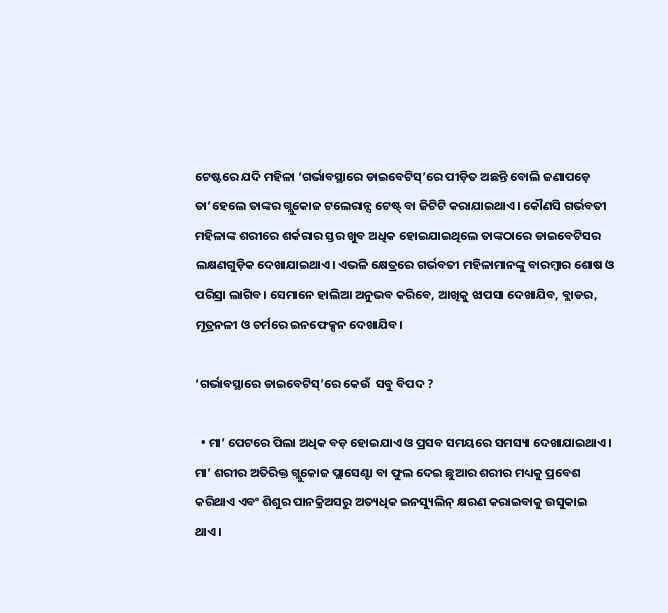ଟେଷ୍ଟରେ ଯଦି ମହିଳା ‘ଗର୍ଭାବସ୍ଥାରେ ଡାଇବେଟିସ୍’ରେ ପୀଡ଼ିତ ଅଛନ୍ତି ବୋଲି ଜଣାପଡ଼େ ତା’ହେଲେ ତାଙ୍କର ଗ୍ଲୁକୋଜ ଟଲେରାନ୍ସ ଟେଷ୍ଟ୍ ବା ଜିଟିଟି କରାଯାଇଥାଏ। କୌଣସି ଗର୍ଭବତୀ ମହିଳାଙ୍କ ଶରୀରେ ଶର୍କରାର ସ୍ତର ଖୁବ ଅଧିକ ହୋଇଯାଇଥିଲେ ତାଙ୍କଠାରେ ଡାଇବେଟିସର ଲକ୍ଷଣଗୁଡ଼ିକ ଦେଖାଯାଇଥାଏ। ଏଭଳି କ୍ଷେତ୍ରରେ ଗର୍ଭବତୀ ମହିଳାମାନଙ୍କୁ ବାରମ୍ବାର ଶୋଷ ଓ ପରିସ୍ରା ଲାଗିବ। ସେମାନେ ହାଲିଆ ଅନୁଭବ କରିବେ, ଆଖିକୁ ଝାପସା ଦେଖାଯିବ, ବ୍ଲାଡର, ମୂତ୍ରନଳୀ ଓ ଚର୍ମରେ ଇନଫେକ୍ସନ ଦେଖାଯିବ।

‘ଗର୍ଭାବସ୍ଥାରେ ଡାଇବେଟିସ୍’ରେ କେଉଁ  ସବୁ ବିପଦ ?

  • ମା’ ପେଟରେ ପିଲା ଅଧିକ ବଡ଼ ହୋଇଯାଏ ଓ ପ୍ରସବ ସମୟରେ ସମସ୍ୟା ଦେଖାଯାଇଥାଏ। ମା’ ଶରୀର ଅତିରିକ୍ତ ଗ୍ଲୁକୋଜ ପ୍ଲାସେଣ୍ଟା ବା ଫୁଲ ଦେଇ ଛୁଆର ଶରୀର ମଧ୍ୟକୁ ପ୍ରବେଶ କରିଥାଏ ଏବଂ ଶିଶୁର ପାନକ୍ରିଅସରୁ ଅତ୍ୟଧିକ ଇନସ୍ୟୁଲିନ୍ କ୍ଷରଣ କରାଇବାକୁ ଉସୁକାଇ ଥାଏ।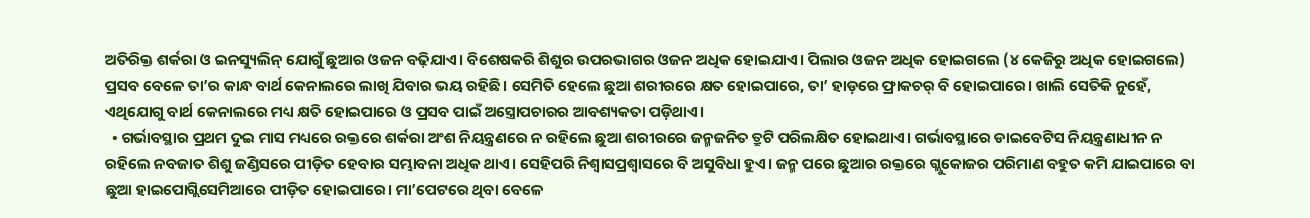ଅତିରିକ୍ତ ଶର୍କରା ଓ ଇନସ୍ୟୁଲିନ୍ ଯୋଗୁଁ ଛୁଆର ଓଜନ ବଢ଼ିଯାଏ। ବିଶେଷକରି ଶିଶୁର ଉପରଭାଗର ଓଜନ ଅଧିକ ହୋଇଯାଏ। ପିଲାର ଓଜନ ଅଧିକ ହୋଇଗଲେ (୪ କେଜିରୁ ଅଧିକ ହୋଇଗଲେ) ପ୍ରସବ ବେଳେ ତା’ର କାନ୍ଧ ବାର୍ଥ କେନାଲରେ ଲାଖି ଯିବାର ଭୟ ରହିଛି। ସେମିତି ହେଲେ ଛୁଆ ଶରୀରରେ କ୍ଷତ ହୋଇପାରେ, ତା’ ହାଡ଼ରେ ଫ୍ରାକଚର୍ ବି ହୋଇପାରେ। ଖାଲି ସେତିକି ନୁହେଁ, ଏଥିଯୋଗୁ ବାର୍ଥ କେନାଲରେ ମଧ୍ୟ କ୍ଷତି ହୋଇପାରେ ଓ ପ୍ରସବ ପାଇଁ ଅସ୍ତ୍ରୋପଚାରର ଆବଶ୍ୟକତା ପଡ଼ିଥାଏ।
  • ଗର୍ଭାବସ୍ଥାର ପ୍ରଥମ ଦୁଇ ମାସ ମଧ୍ୟରେ ରକ୍ତରେ ଶର୍କରା ଅଂଶ ନିୟନ୍ତ୍ରଣରେ ନ ରହିଲେ ଛୁଆ ଶରୀରରେ ଜନ୍ମଜନିତ ତ୍ରୁଟି ପରିଲକ୍ଷିତ ହୋଇଥାଏ। ଗର୍ଭାବସ୍ଥାରେ ଡାଇବେଟିସ ନିୟନ୍ତ୍ରଣାଧୀନ ନ ରହିଲେ ନବଜାତ ଶିଶୁ ଜଣ୍ଡିସରେ ପୀଡ଼ିତ ହେବାର ସମ୍ଭାବନା ଅଧିକ ଥାଏ। ସେହିପରି ନିଶ୍ୱାସପ୍ରଶ୍ୱାସରେ ବି ଅସୁବିଧା ହୁଏ। ଜନ୍ମ ପରେ ଛୁଆର ରକ୍ତରେ ଗ୍ଲୁକୋଜର ପରିମାଣ ବହୁତ କମି ଯାଇପାରେ ବା ଛୁଆ ହାଇପୋଗ୍ଲିସେମିଆରେ ପୀଡ଼ିତ ହୋଇପାରେ। ମା’ପେଟରେ ଥିବା ବେଳେ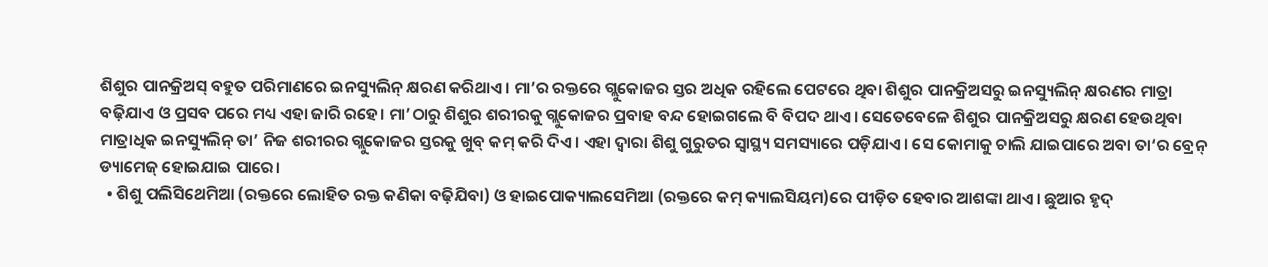ଶିଶୁର ପାନକ୍ରିଅସ୍ ବହୁତ ପରିମାଣରେ ଇନସ୍ୟୁଲିନ୍ କ୍ଷରଣ କରିଥାଏ। ମା’ର ରକ୍ତରେ ଗ୍ଲୁକୋଜର ସ୍ତର ଅଧିକ ରହିଲେ ପେଟରେ ଥିବା ଶିଶୁର ପାନକ୍ରିଅସରୁ ଇନସ୍ୟୁଲିନ୍ କ୍ଷରଣର ମାତ୍ରା ବଢ଼ିଯାଏ ଓ ପ୍ରସବ ପରେ ମଧ୍ୟ ଏହା ଜାରି ରହେ। ମା’ଠାରୁ ଶିଶୁର ଶରୀରକୁ ଗ୍ଲୁକୋଜର ପ୍ରବାହ ବନ୍ଦ ହୋଇଗଲେ ବି ବିପଦ ଥାଏ। ସେତେବେଳେ ଶିଶୁର ପାନକ୍ରିଅସରୁ କ୍ଷରଣ ହେଉଥିବା ମାତ୍ରାଧିକ ଇନସ୍ୟୁଲିନ୍ ତା’ ନିଜ ଶରୀରର ଗ୍ଲୁକୋଜର ସ୍ତରକୁ ଖୁବ୍ କମ୍ କରି ଦିଏ। ଏହା ଦ୍ୱାରା ଶିଶୁ ଗୁରୁତର ସ୍ୱାସ୍ଥ୍ୟ ସମସ୍ୟାରେ ପଡ଼ିଯାଏ। ସେ କୋମାକୁ ଚାଲି ଯାଇପାରେ ଅବା ତା‘ର ବ୍ରେନ୍ ଡ୍ୟାମେଜ୍ ହୋଇଯାଇ ପାରେ।
  • ଶିଶୁ ପଲିସିଥେମିଆ (ରକ୍ତରେ ଲୋହିତ ରକ୍ତ କଣିକା ବଢ଼ିଯିବା) ଓ ହାଇପୋକ୍ୟାଲସେମିଆ (ରକ୍ତରେ କମ୍ କ୍ୟାଲସିୟମ)ରେ ପୀଡ଼ିତ ହେବାର ଆଶଙ୍କା ଥାଏ। ଛୁଆର ହୃଦ୍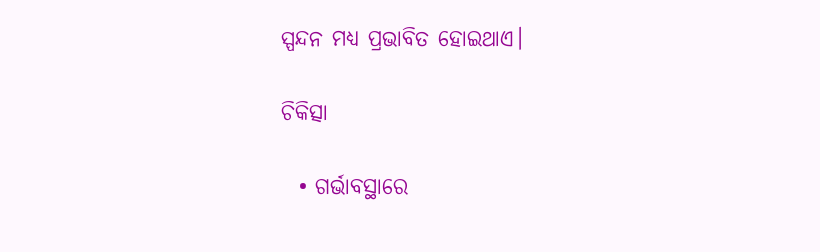ସ୍ପନ୍ଦନ ମଧ୍ୟ ପ୍ରଭାବିତ ହୋଇଥାଏ।

ଚିକିତ୍ସା

  • ଗର୍ଭାବସ୍ଥାରେ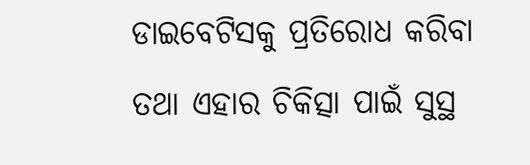ଡାଇବେଟିସକୁ ପ୍ରତିରୋଧ କରିବା ତଥା ଏହାର ଚିକିତ୍ସା ପାଇଁ ସୁସ୍ଥ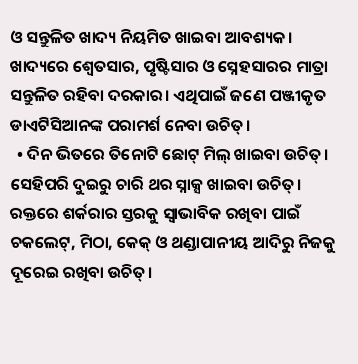ଓ ସନ୍ତୁଳିତ ଖାଦ୍ୟ ନିୟମିତ ଖାଇବା ଆବଶ୍ୟକ। ଖାଦ୍ୟରେ ଶ୍ୱେତସାର, ପୃଷ୍ଟିସାର ଓ ସ୍ନେହସାରର ମାତ୍ରା ସନ୍ତୁଳିତ ରହିବା ଦରକାର। ଏଥିପାଇଁ ଜଣେ ପଞ୍ଜୀକୃତ ଡାଏଟିସିଆନଙ୍କ ପରାମର୍ଶ ନେବା ଉଚିତ୍।
  • ଦିନ ଭିତରେ ତିନୋଟି ଛୋଟ୍ ମିଲ୍ ଖାଇବା ଉଚିତ୍। ସେହିପରି ଦୁଇରୁ ଚାରି ଥର ସ୍ନାକ୍ସ ଖାଇବା ଉଚିତ୍। ରକ୍ତରେ ଶର୍କରାର ସ୍ତରକୁ ସ୍ୱାଭାବିକ ରଖିବା ପାଇଁ ଚକଲେଟ୍, ମିଠା, କେକ୍ ଓ ଥଣ୍ଡାପାନୀୟ ଆଦିରୁ ନିଜକୁ ଦୂରେଇ ରଖିବା ଉଚିତ୍।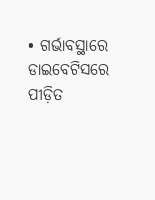• ଗର୍ଭାବସ୍ଥାରେ ଡାଇବେଟିସରେ ପୀଡ଼ିତ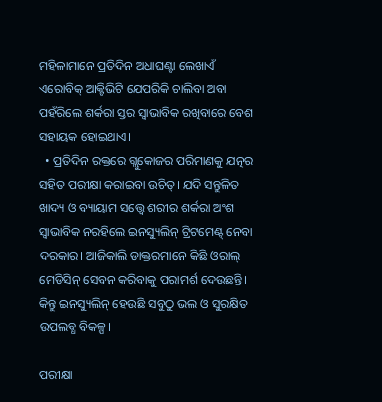ମହିଳାମାନେ ପ୍ରତିଦିନ ଅଧାଘଣ୍ଟା ଲେଖାଏଁ ଏରୋବିକ୍ ଆକ୍ଟିଭିଟି ଯେପରିକି ଚାଲିବା ଅବା ପହଁରିଲେ ଶର୍କରା ସ୍ତର ସ୍ୱାଭାବିକ ରଖିବାରେ ବେଶ ସହାୟକ ହୋଇଥାଏ।
  • ପ୍ରତିଦିନ ରକ୍ତରେ ଗ୍ଲୁକୋଜର ପରିମାଣକୁ ଯତ୍ନର ସହିତ ପରୀକ୍ଷା କରାଇବା ଉଚିତ୍। ଯଦି ସନ୍ତୁଳିତ ଖାଦ୍ୟ ଓ ବ୍ୟାୟାମ ସତ୍ତ୍ୱେ ଶରୀର ଶର୍କରା ଅଂଶ ସ୍ୱାଭାବିକ ନରହିଲେ ଇନସ୍ୟୁଲିନ୍ ଟ୍ରିଟମେଣ୍ଟ୍ ନେବା ଦରକାର। ଆଜିକାଲି ଡାକ୍ତରମାନେ କିଛି ଓରାଲ୍ ମେଡିସିନ୍ ସେବନ କରିବାକୁ ପରାମର୍ଶ ଦେଉଛନ୍ତି। କିନ୍ତୁ ଇନସ୍ୟୁଲିନ୍ ହେଉଛି ସବୁଠୁ ଭଲ ଓ ସୁରକ୍ଷିତ ଉପଲବ୍ଧ ବିକଳ୍ପ।

ପରୀକ୍ଷା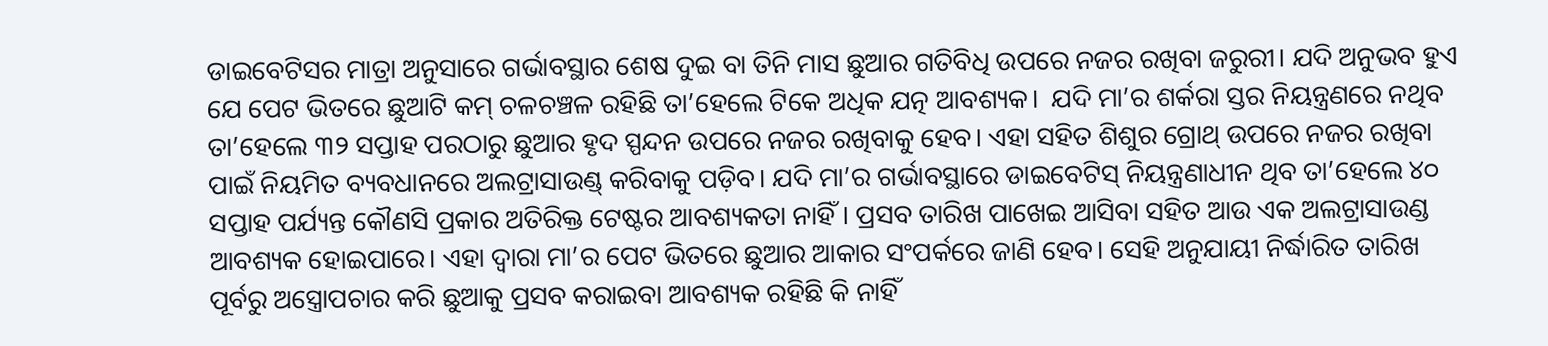ଡାଇବେଟିସର ମାତ୍ରା ଅନୁସାରେ ଗର୍ଭାବସ୍ଥାର ଶେଷ ଦୁଇ ବା ତିନି ମାସ ଛୁଆର ଗତିବିଧି ଉପରେ ନଜର ରଖିବା ଜରୁରୀ। ଯଦି ଅନୁଭବ ହୁଏ ଯେ ପେଟ ଭିତରେ ଛୁଆଟି କମ୍ ଚଳଚଞ୍ଚଳ ରହିଛି ତା’ହେଲେ ଟିକେ ଅଧିକ ଯତ୍ନ ଆବଶ୍ୟକ।  ଯଦି ମା’ର ଶର୍କରା ସ୍ତର ନିୟନ୍ତ୍ରଣରେ ନଥିବ ତା’ହେଲେ ୩୨ ସପ୍ତାହ ପରଠାରୁ ଛୁଆର ହୃଦ ସ୍ପନ୍ଦନ ଉପରେ ନଜର ରଖିବାକୁ ହେବ। ଏହା ସହିତ ଶିଶୁର ଗ୍ରୋଥ୍ ଉପରେ ନଜର ରଖିବା ପାଇଁ ନିୟମିତ ବ୍ୟବଧାନରେ ଅଲଟ୍ରାସାଉଣ୍ଡ୍ କରିବାକୁ ପଡ଼ିବ। ଯଦି ମା’ର ଗର୍ଭାବସ୍ଥାରେ ଡାଇବେଟିସ୍ ନିୟନ୍ତ୍ରଣାଧୀନ ଥିବ ତା’ହେଲେ ୪୦ ସପ୍ତାହ ପର୍ଯ୍ୟନ୍ତ କୌଣସି ପ୍ରକାର ଅତିରିକ୍ତ ଟେଷ୍ଟର ଆବଶ୍ୟକତା ନାହିଁ। ପ୍ରସବ ତାରିଖ ପାଖେଇ ଆସିବା ସହିତ ଆଉ ଏକ ଅଲଟ୍ରାସାଉଣ୍ଡ ଆବଶ୍ୟକ ହୋଇପାରେ। ଏହା ଦ୍ୱାରା ମା’ର ପେଟ ଭିତରେ ଛୁଆର ଆକାର ସଂପର୍କରେ ଜାଣି ହେବ। ସେହି ଅନୁଯାୟୀ ନିର୍ଦ୍ଧାରିତ ତାରିଖ ପୂର୍ବରୁ ଅସ୍ତ୍ରୋପଚାର କରି ଛୁଆକୁ ପ୍ରସବ କରାଇବା ଆବଶ୍ୟକ ରହିଛି କି ନାହିଁ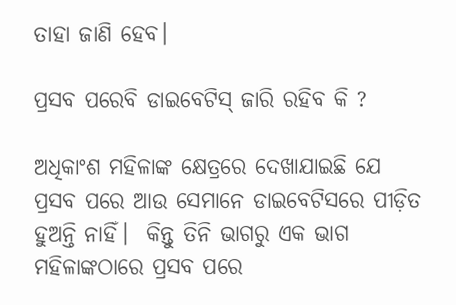ତାହା ଜାଣି ହେବ।

ପ୍ରସବ ପରେବି ଡାଇବେଟିସ୍ ଜାରି ରହିବ କି ?

ଅଧିକାଂଶ ମହିଳାଙ୍କ କ୍ଷେତ୍ରରେ ଦେଖାଯାଇଛି ଯେ ପ୍ରସବ ପରେ ଆଉ ସେମାନେ ଡାଇବେଟିସରେ ପୀଡ଼ିତ ହୁଅନ୍ତି ନାହିଁ।  କିନ୍ତୁ ତିନି ଭାଗରୁ ଏକ ଭାଗ ମହିଳାଙ୍କଠାରେ ପ୍ରସବ ପରେ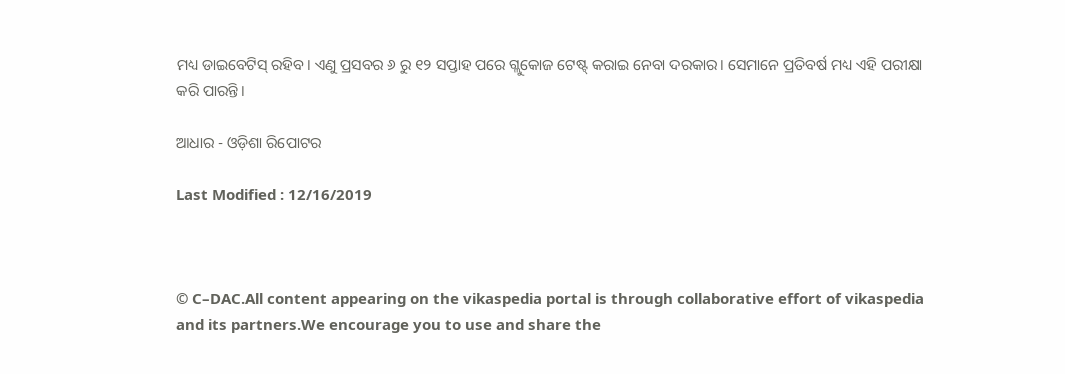ମଧ୍ୟ ଡାଇବେଟିସ୍ ରହିବ। ଏଣୁ ପ୍ରସବର ୬ ରୁ ୧୨ ସପ୍ତାହ ପରେ ଗ୍ଲୁକୋଜ ଟେଷ୍ଟ୍ କରାଇ ନେବା ଦରକାର। ସେମାନେ ପ୍ରତିବର୍ଷ ମଧ୍ୟ ଏହି ପରୀକ୍ଷା କରି ପାରନ୍ତି।

ଆଧାର - ଓଡ଼ିଶା ରିପୋଟର

Last Modified : 12/16/2019



© C–DAC.All content appearing on the vikaspedia portal is through collaborative effort of vikaspedia and its partners.We encourage you to use and share the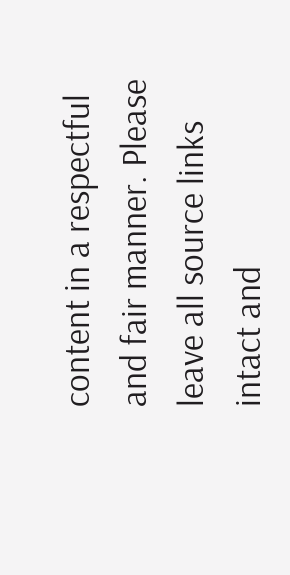content in a respectful and fair manner. Please leave all source links intact and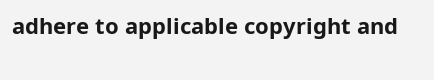adhere to applicable copyright and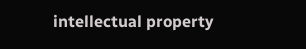intellectual property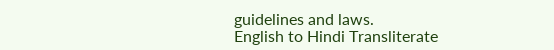guidelines and laws.
English to Hindi Transliterate